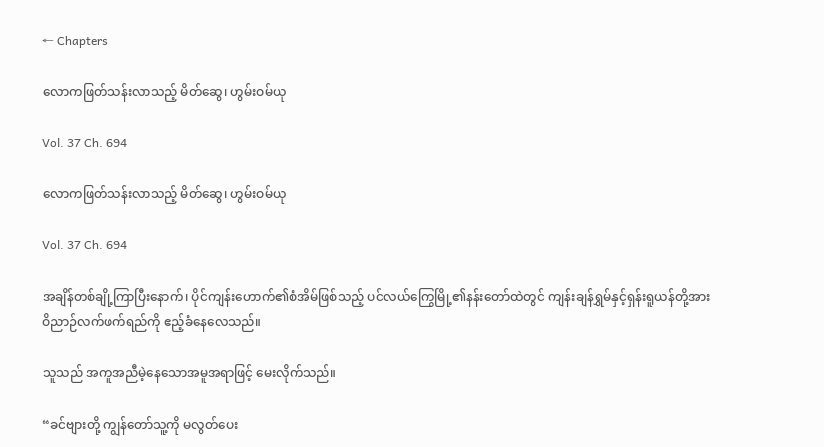← Chapters

လောကဖြတ်သန်းလာသည့် မိတ်ဆွေ၊ ဟွမ်းဝမ်ယု

Vol. 37 Ch. 694

လောကဖြတ်သန်းလာသည့် မိတ်ဆွေ၊ ဟွမ်းဝမ်ယု

Vol. 37 Ch. 694

အချိန်တစ်ချို့ကြာပြီးနောက်၊ ပိုင်ကျန်းဟောက်၏စံအိမ်ဖြစ်သည့် ပင်လယ်ကြွေမြို့၏နန်းတော်ထဲတွင် ကျန်းချန်ရွှမ်နှင့်ရှန်းရူယန်တို့အား ဝိညာဉ်လက်ဖက်ရည်ကို ဧည့်ခံနေလေသည်။

သူသည် အကူအညီမဲ့နေသောအမူအရာဖြင့် မေးလိုက်သည်။

“ခင်ဗျားတို့ ကျွန်တော်သူ့ကို မလွတ်ပေး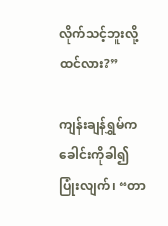လိုက်သင့်ဘူးလို့ထင်လား?”

ကျန်းချန်ရွှမ်က ခေါင်းကိုခါ၍ ပြုံးလျက်၊ “တာ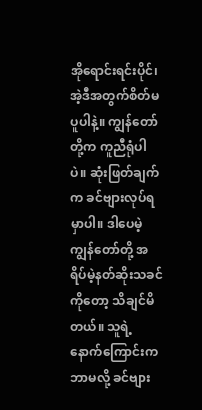အိုရောင်းရင်းပိုင်၊ အဲ့ဒီအတွက်စိတ်မပူပါနဲ့။ ကျွန်တော်တို့က ကူညီရုံပါပဲ။ ဆုံးဖြတ်ချက်က ခင်ဗျားလုပ်ရမှာပါ။ ဒါပေမဲ့ ကျွန်တော်တို့ အရိပ်မဲ့နတ်ဆိုးသခင်ကိုတော့ သိချင်မိတယ်။ သူရဲ့နောက်ကြောင်းကဘာမလို့ ခင်ဗျား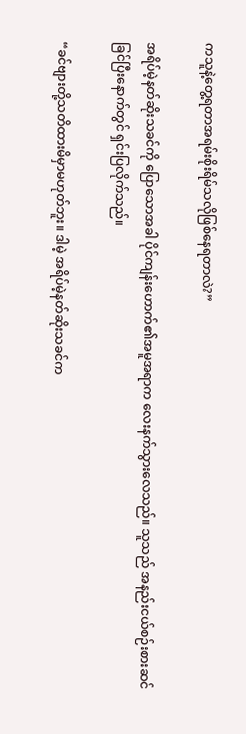ကသူနဲ့တွေ့ရတာအရမ်းစိုးရိမ်သလိုဖြစ်နေရတာလဲ?”

အရိပ်မဲ့နတ်ဆိုးသခင်ကို ပြောသောအခါ ပိုင်ကျန်းဟောက်၏အမူအရာက လေးနက်သွားလေသည်။ သူသည် အနည်းငယ်စဉ်းစားဆင်ခြင်ပြီးနောက်တွင် ရှင်းပြလိုက်သည်။

“ခင်ဗျားတို့သတိထားမိမှာမဟုတ်ဘူး။ ဒါမဲ့ အရိပ်မဲ့နတ်ဆိုးသခင်က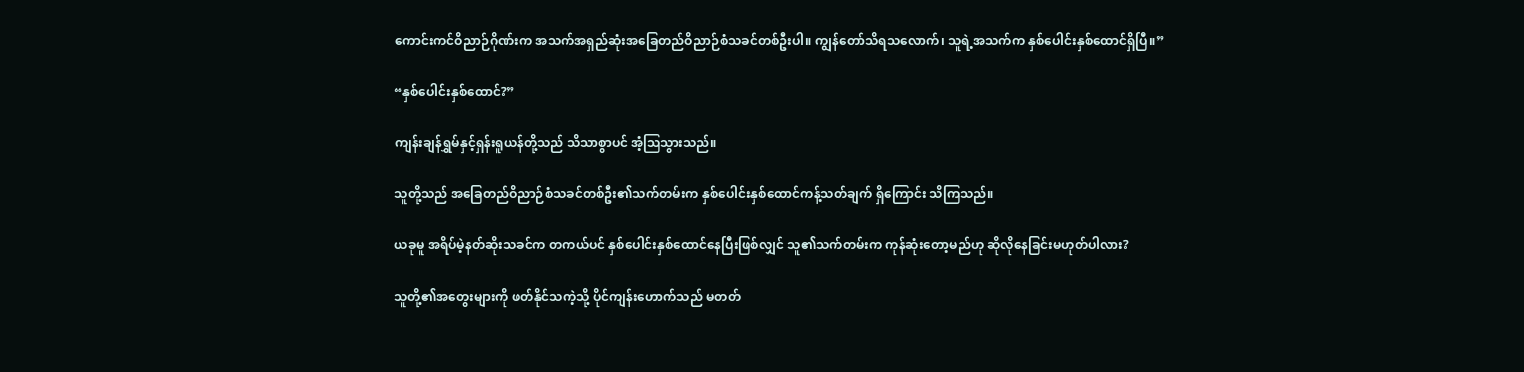ကောင်းကင်ဝိညာဉ်ဂိုဏ်းက အသက်အရှည်ဆုံးအခြေတည်ဝိညာဉ်စံသခင်တစ်ဦးပါ။ ကျွန်တော်သိရသလောက်၊ သူရဲ့အသက်က နှစ်ပေါင်းနှစ်ထောင်ရှိပြီ။”

“နှစ်ပေါင်းနှစ်ထောင်?”

ကျန်းချန်ရွှမ်နှင့်ရှန်းရူယန်တို့သည် သိသာစွာပင် အံ့ဩသွားသည်။

သူတို့သည် အခြေတည်ဝိညာဉ်စံသခင်တစ်ဦး၏သက်တမ်းက နှစ်ပေါင်းနှစ်ထောင်ကန့်သတ်ချက် ရှိကြောင်း သိကြသည်။

ယခုမူ အရိပ်မဲ့နတ်ဆိုးသခင်က တကယ်ပင် နှစ်ပေါင်းနှစ်ထောင်နေပြီးဖြစ်လျှင် သူ၏သက်တမ်းက ကုန်ဆုံးတော့မည်ဟု ဆိုလိုနေခြင်းမဟုတ်ပါလား?

သူတို့၏အတွေးများကို ဖတ်နိုင်သကဲ့သို့ ပိုင်ကျန်းဟောက်သည် မတတ်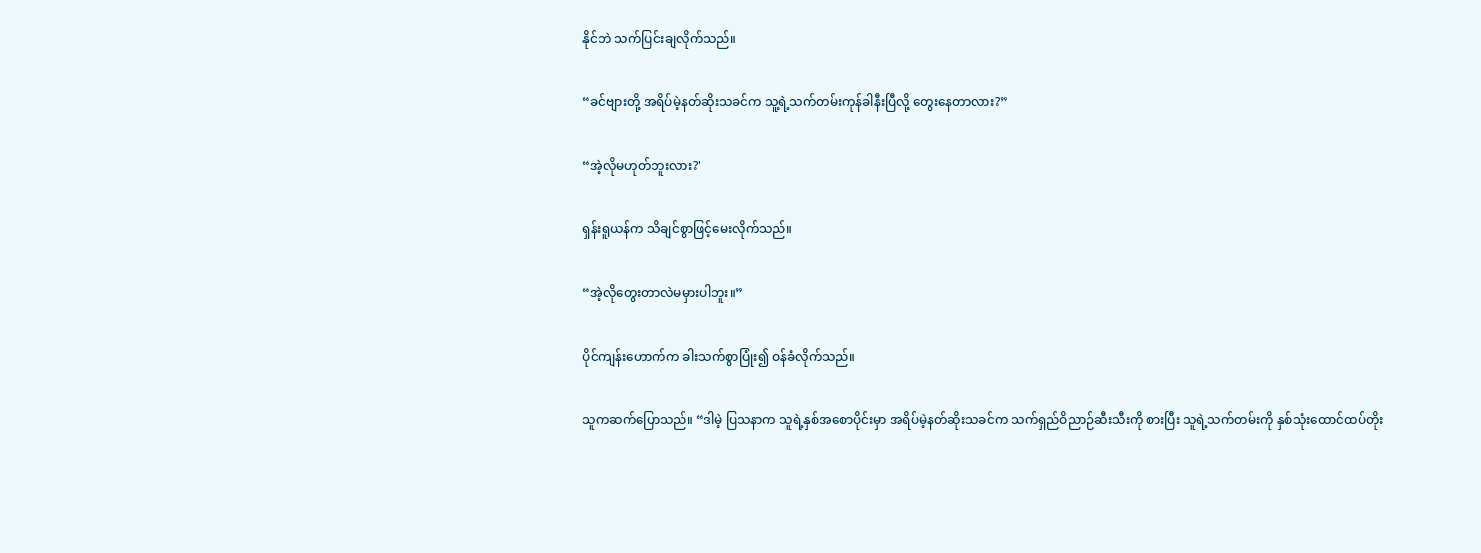နိုင်ဘဲ သက်ပြင်းချလိုက်သည်။

“ခင်ဗျားတို့ အရိပ်မဲ့နတ်ဆိုးသခင်က သူ့ရဲ့သက်တမ်းကုန်ခါနီးပြီလို့ တွေးနေတာလား?”

“အဲ့လိုမဟုတ်ဘူးလား?'

ရှန်းရူယန်က သိချင်စွာဖြင့်မေးလိုက်သည်။

“အဲ့လိုတွေးတာလဲမမှားပါဘူး။”

ပိုင်ကျန်းဟောက်က ခါးသက်စွာပြုံး၍ ဝန်ခံလိုက်သည်။

သူကဆက်ပြောသည်။ “ဒါမဲ့ ပြသနာက သူရဲ့နှစ်အစောပိုင်းမှာ အရိပ်မဲ့နတ်ဆိုးသခင်က သက်ရှည်ဝိညာဉ်ဆီးသီးကို စားပြီး သူရဲ့သက်တမ်းကို နှစ်သုံးထောင်ထပ်တိုး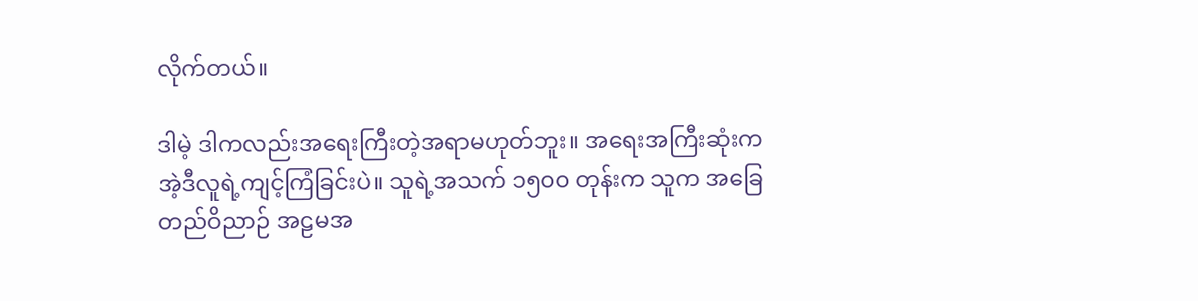လိုက်တယ်။

ဒါမဲ့ ဒါကလည်းအရေးကြီးတဲ့အရာမဟုတ်ဘူး။ အရေးအကြီးဆုံးက အဲ့ဒီလူရဲ့ကျင့်ကြံခြင်းပဲ။ သူရဲ့အသက် ၁၅၀၀ တုန်းက သူက အခြေတည်ဝိညာဉ် အဠမအ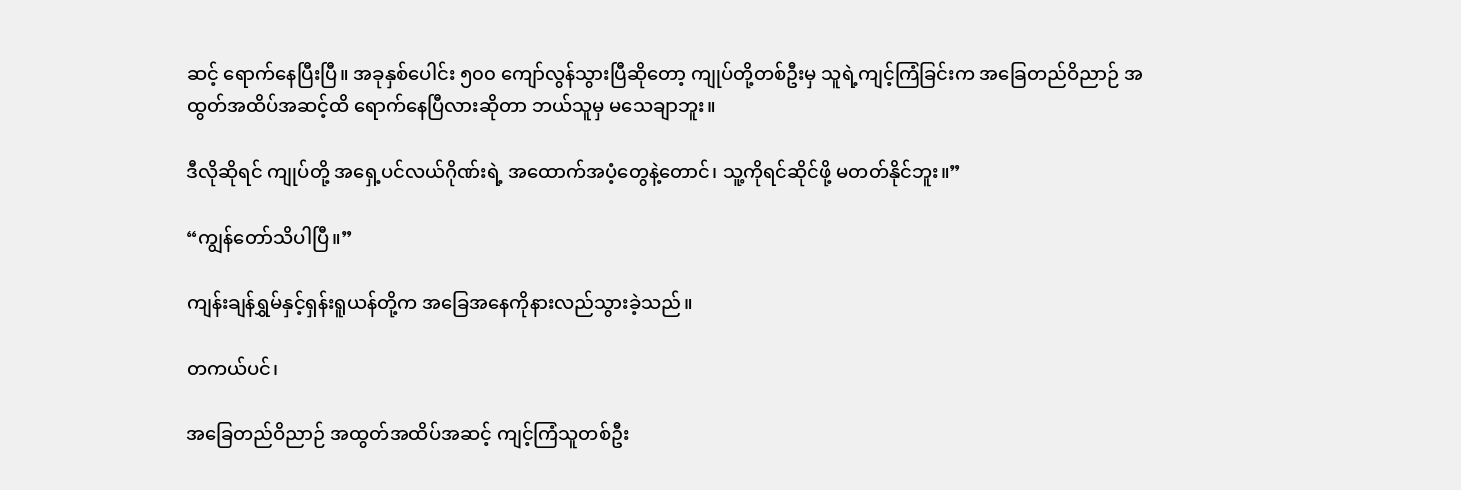ဆင့် ရောက်နေပြီးပြီ။ အခုနှစ်ပေါင်း ၅၀၀ ကျော်လွန်သွားပြီဆိုတော့ ကျုပ်တို့တစ်ဦးမှ သူရဲ့ကျင့်ကြံခြင်းက အခြေတည်ဝိညာဉ် အထွတ်အထိပ်အဆင့်ထိ ရောက်နေပြီလားဆိုတာ ဘယ်သူမှ မသေချာဘူး။

ဒီလိုဆိုရင် ကျုပ်တို့ အရှေ့ပင်လယ်ဂိုဏ်းရဲ့ အထောက်အပံ့တွေနဲ့တောင်၊ သူ့ကိုရင်ဆိုင်ဖို့ မတတ်နိုင်ဘူး။”

“ကျွန်တော်သိပါပြီ။”

ကျန်းချန်ရွှမ်နှင့်ရှန်းရူယန်တို့က အခြေအနေကိုနားလည်သွားခဲ့သည်။

တကယ်ပင်၊

အခြေတည်ဝိညာဉ် အထွတ်အထိပ်အဆင့် ကျင့်ကြံသူတစ်ဦး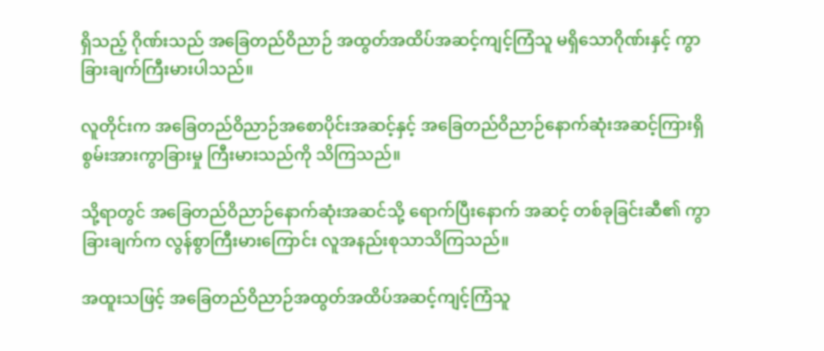ရှိသည့် ဂိုဏ်းသည် အခြေတည်ဝိညာဉ် အထွတ်အထိပ်အဆင့်ကျင့်ကြံသူ မရှိသောဂိုဏ်းနှင့် ကွာခြားချက်ကြီးမားပါသည်။

လူတိုင်းက အခြေတည်ဝိညာဉ်အစောပိုင်းအဆင့်နှင့် အခြေတည်ဝိညာဉ်နောက်ဆုံးအဆင့်ကြားရှိ စွမ်းအားကွာခြားမှု ကြီးမားသည်ကို သိကြသည်။

သို့ရာတွင် အခြေတည်ဝိညာဉ်နောက်ဆုံးအဆင်သို့ ရောက်ပြီးနောက် အဆင့် တစ်ခုခြင်းဆီ၏ ကွာခြားချက်က လွန်စွာကြီးမားကြောင်း လူအနည်းစုသာသိကြသည်။

အထူးသဖြင့် အခြေတည်ဝိညာဉ်အထွတ်အထိပ်အဆင့်ကျင့်ကြံသူ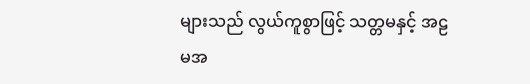များသည် လွယ်ကူစွာဖြင့် သတ္တမနှင့် အဠမအ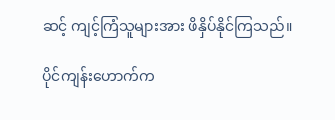ဆင့် ကျင့်ကြံသူများအား ဖိနှိပ်နိုင်ကြသည်။

ပိုင်ကျန်းဟောက်က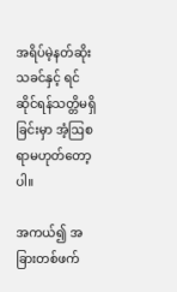အရိပ်မဲ့နတ်ဆိုးသခင်နှင့် ရင်ဆိုင်ရန်သတ္တိမရှိခြင်းမှာ အံ့ဩစရာမဟုတ်တော့ပါ။

အကယ်၍ အခြားတစ်ဖက်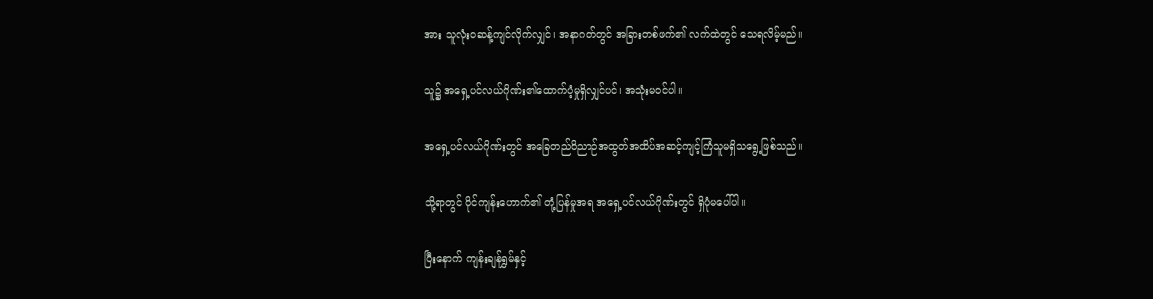အား သူလုံးဝဆန့်ကျင်လိုက်လျှင်၊ အနာဂတ်တွင် အခြားတစ်ဖက်၏ လက်ထဲတွင် သေရလိမ့်မည်။

သူ၌ အရှေ့ပင်လယ်ဂိုဏ်း၏ထောက်ပံ့မှုရှိလျှင်ပင်၊ အသုံးမဝင်ပါ။

အရှေ့ပင်လယ်ဂိုဏ်းတွင် အခြေတည်ဝိညာဉ်အထွတ်အထိပ်အဆင့်ကျင့်ကြံသူမရှိသရွေ့ဖြစ်သည်။

သို့ရာတွင် ပိုင်ကျန်းဟောက်၏ တုံ့ပြန်မှုအရ အရှေ့ပင်လယ်ဂိုဏ်းတွင် ရှိပုံမပေါ်ပါ။

ပြီးနောက် ကျန်းချန်ရွှမ်နှင့်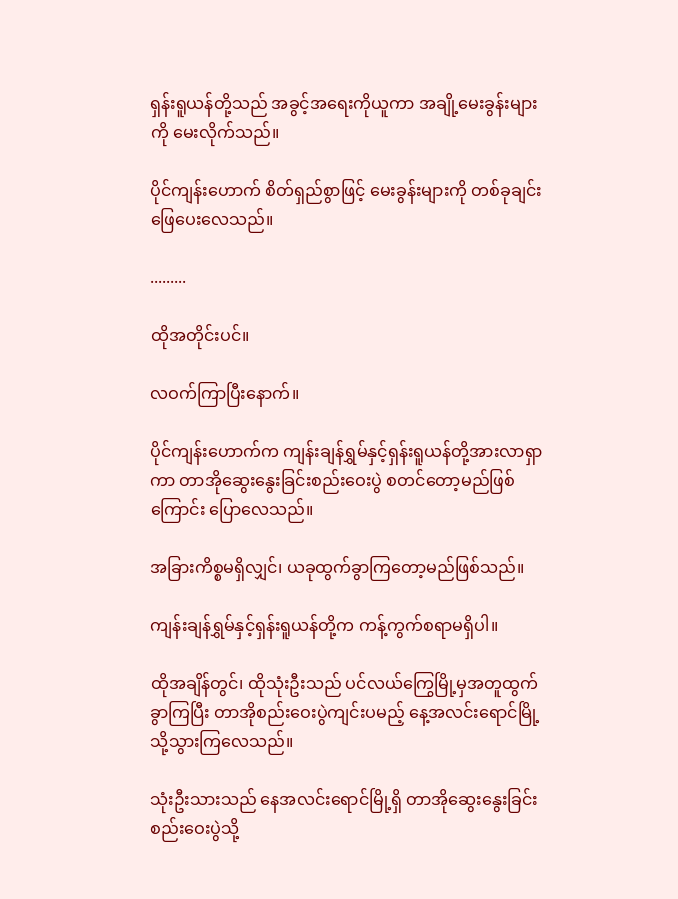ရှန်းရူယန်တို့သည် အခွင့်အရေးကိုယူကာ အချို့မေးခွန်းများကို မေးလိုက်သည်။

ပိုင်ကျန်းဟောက် စိတ်ရှည်စွာဖြင့် မေးခွန်းများကို တစ်ခုချင်းဖြေပေးလေသည်။

.........

ထိုအတိုင်းပင်။

လဝက်ကြာပြီးနောက်။

ပိုင်ကျန်းဟောက်က ကျန်းချန်ရွှမ်နှင့်ရှန်းရူယန်တို့အားလာရှာကာ တာအိုဆွေးနွေးခြင်းစည်းဝေးပွဲ စတင်တော့မည်ဖြစ်ကြောင်း ပြောလေသည်။

အခြားကိစ္စမရှိလျှင်၊ ယခုထွက်ခွာကြတော့မည်ဖြစ်သည်။

ကျန်းချန်ရွှမ်နှင့်ရှန်းရူယန်တို့က ကန့်ကွက်စရာမရှိပါ။

ထိုအချိန်တွင်၊ ထိုသုံးဦးသည် ပင်လယ်ကြွေမြို့မှအတူထွက်ခွာကြပြီး တာအိုစည်းဝေးပွဲကျင်းပမည့် နေ့အလင်းရောင်မြို့သို့သွားကြလေသည်။

သုံးဦးသားသည် နေအလင်းရောင်မြို့ရှိ တာအိုဆွေးနွေးခြင်းစည်းဝေးပွဲသို့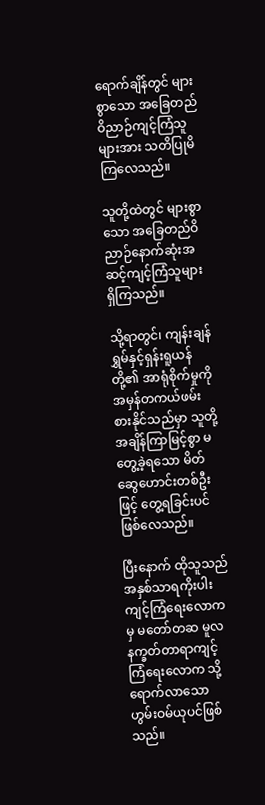ရောက်ချိန်တွင် များစွာသော အခြေတည်ဝိညာဉ်ကျင့်ကြံသူများအား သတိပြုမိကြလေသည်။

သူတို့ထဲတွင် များစွာသော အခြေတည်ဝိညာဉ်နောက်ဆုံးအဆင့်ကျင့်ကြံသူများ ရှိကြသည်။

သို့ရာတွင်၊ ကျန်းချန်ရွှမ်နှင့်ရှန်းရူယန်တို့၏ အာရုံစိုက်မှုကို အမှန်တကယ်ဖမ်းစားနိုင်သည်မှာ သူတို့အချိန်ကြာမြင့်စွာ မတွေ့ခဲ့ရသော မိတ်ဆွေဟောင်းတစ်ဦးဖြင့် တွေ့ရခြင်းပင်ဖြစ်လေသည်။

ပြီးနောက် ထိုသူသည် အနှစ်သာရကိုးပါးကျင့်ကြံရေးလောကမှ မတော်တဆ မူလနက္ခတ်တာရာကျင့်ကြံရေးလောက သို့ရောက်လာသော ဟွမ်းဝမ်ယုပင်ဖြစ်သည်။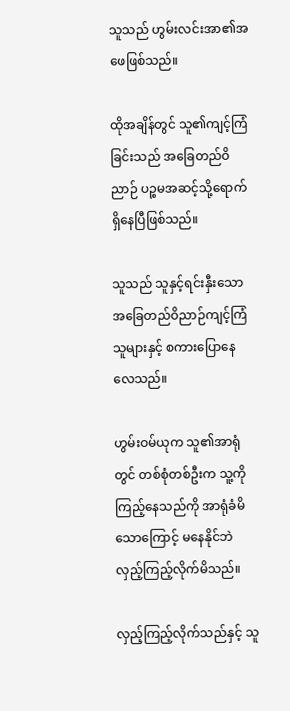သူသည် ဟွမ်းလင်းအာ၏အဖေဖြစ်သည်။

ထိုအချိန်တွင် သူ၏ကျင့်ကြံခြင်းသည် အခြေတည်ဝိညာဉ် ပဉ္စမအဆင့်သို့ရောက်ရှိနေပြီဖြစ်သည်။

သူသည် သူနှင့်ရင်းနှီးသော အခြေတည်ဝိညာဉ်ကျင့်ကြံသူများနှင့် စကားပြောနေလေသည်။

ဟွမ်းဝမ်ယုက သူ၏အာရုံတွင် တစ်စုံတစ်ဦးက သူ့ကိုကြည့်နေသည်ကို အာရုံခံမိသောကြောင့် မနေနိုင်ဘဲ လှည့်ကြည့်လိုက်မိသည်။

လှည့်ကြည့်လိုက်သည်နှင့် သူ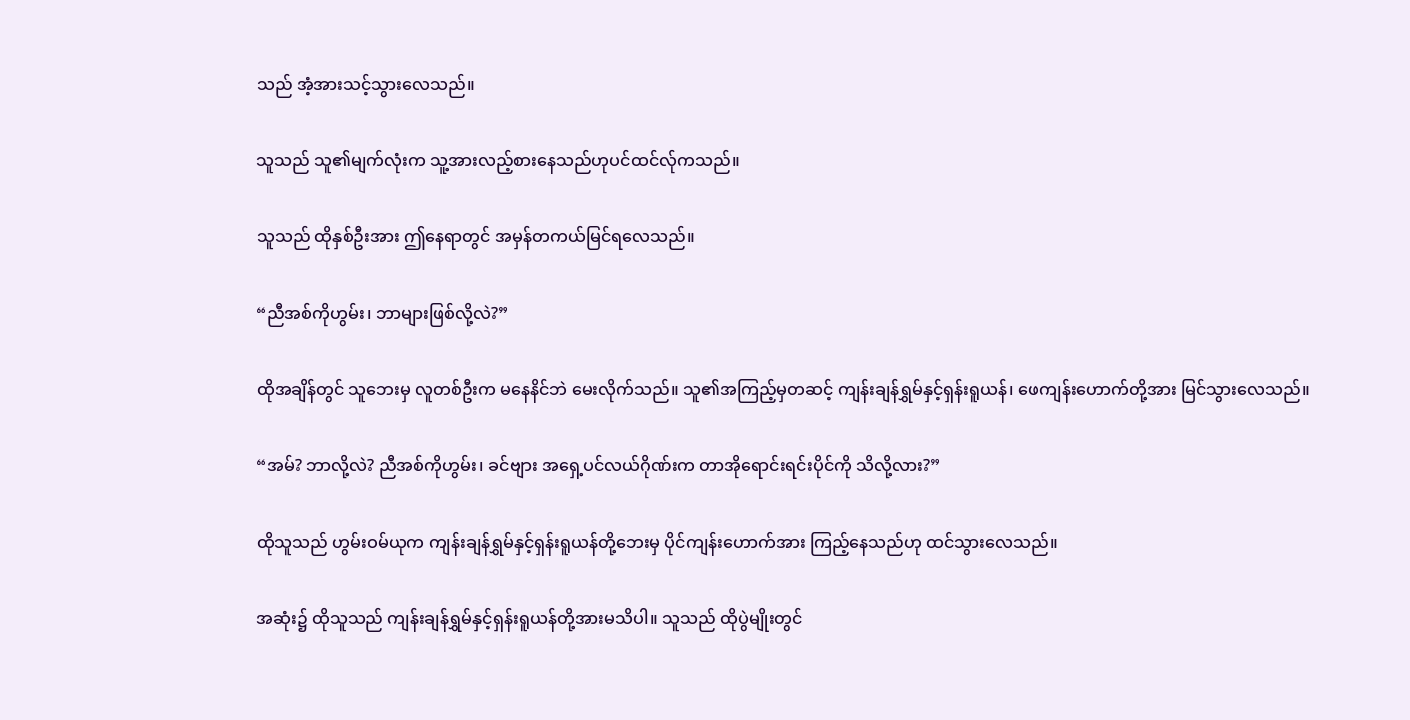သည် အံ့အားသင့်သွားလေသည်။

သူသည် သူ၏မျက်လုံးက သူ့အားလည့်စားနေသည်ဟုပင်ထင်လ်ုကသည်။

သူသည် ထိုနှစ်ဦးအား ဤနေရာတွင် အမှန်တကယ်မြင်ရလေသည်။

“ညီအစ်ကိုဟွမ်း၊ ဘာများဖြစ်လို့လဲ?”

ထိုအချိန်တွင် သူဘေးမှ လူတစ်ဦးက မနေနိင်ဘဲ မေးလိုက်သည်။ သူ၏အကြည့်မှတဆင့် ကျန်းချန်ရွှမ်နှင့်ရှန်းရူယန်၊ ဖေကျန်းဟောက်တို့အား မြင်သွားလေသည်။

“အမ်? ဘာလို့လဲ? ညီအစ်ကိုဟွမ်း၊ ခင်ဗျား အရှေ့ပင်လယ်ဂိုဏ်းက တာအိုရောင်းရင်းပိုင်ကို သိလို့လား?”

ထိုသူသည် ဟွမ်းဝမ်ယုက ကျန်းချန်ရွှမ်နှင့်ရှန်းရူယန်တို့ဘေးမှ ပိုင်ကျန်းဟောက်အား ကြည့်နေသည်ဟု ထင်သွားလေသည်။

အဆုံး၌ ထိုသူသည် ကျန်းချန်ရွှမ်နှင့်ရှန်းရူယန်တို့အားမသိပါ။ သူသည် ထိုပွဲမျိုးတွင်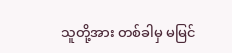သူတို့အား တစ်ခါမှ မမြင်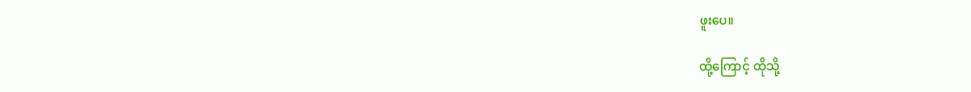ဖူးပေ။

ထို့ကြောင့် ထိုသို့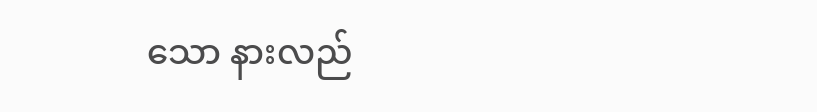သော နားလည်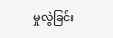မှုလွဲခြင်း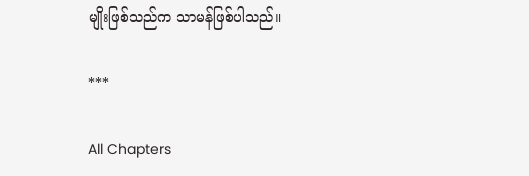မျိုးဖြစ်သည်က သာမန်ဖြစ်ပါသည်။

***

All Chapters